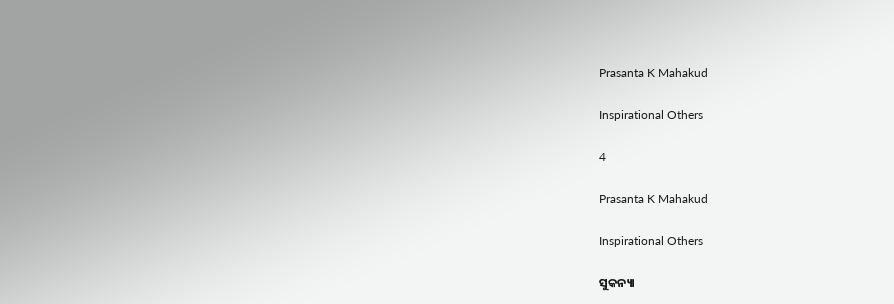Prasanta K Mahakud

Inspirational Others

4

Prasanta K Mahakud

Inspirational Others

ସୁକନ୍ୟା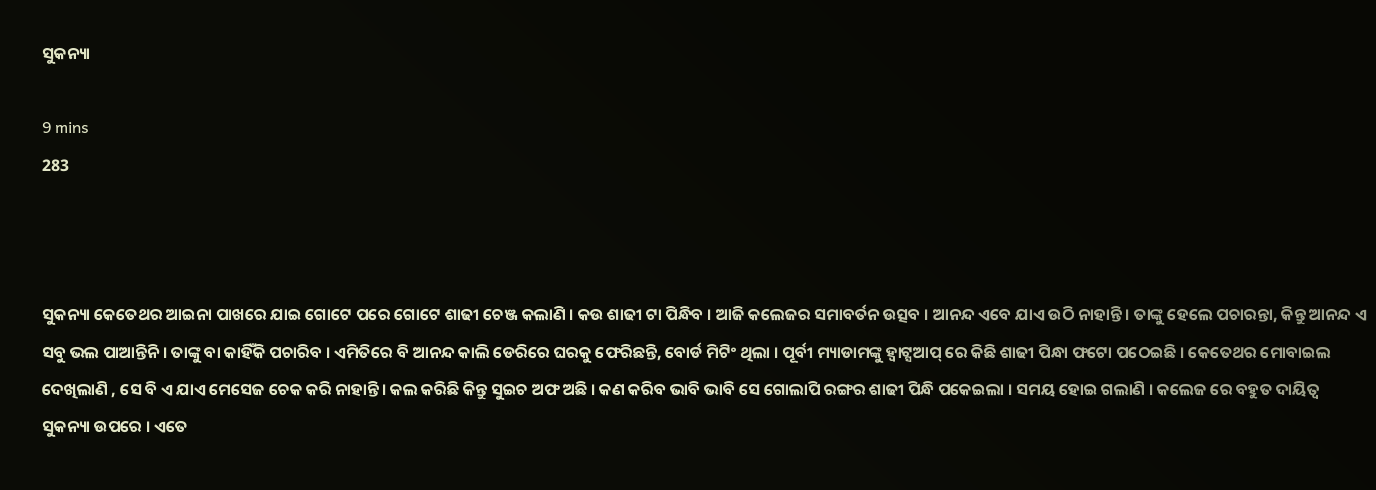ସୁକନ୍ୟା

9 mins
283



ସୁକନ୍ୟା କେତେଥର ଆଇନା ପାଖରେ ଯାଇ ଗୋଟେ ପରେ ଗୋଟେ ଶାଢୀ ଚେଞ୍ଜ କଲାଣି । କଉ ଶାଢୀ ଟା ପିନ୍ଧିବ । ଆଜି କଲେଜର ସମାବର୍ତନ ଉତ୍ସବ । ଆନନ୍ଦ ଏବେ ଯାଏ ଉଠି ନାହାନ୍ତି । ତାଙ୍କୁ ହେଲେ ପଚାରନ୍ତା, କିନ୍ତୁ ଆନନ୍ଦ ଏ ସବୁ ଭଲ ପାଆନ୍ତିନି । ତାଙ୍କୁ ବା କାହିଁକି ପଚାରିବ । ଏମିତିରେ ବି ଆନନ୍ଦ କାଲି ଡେରିରେ ଘରକୁ ଫେରିଛନ୍ତି, ବୋର୍ଡ ମିଟିଂ ଥିଲା । ପୂର୍ବୀ ମ୍ୟାଡାମଙ୍କୁ ହ୍ଵାଟ୍ସଆପ୍ ରେ କିଛି ଶାଢୀ ପିନ୍ଧା ଫଟୋ ପଠେଇଛି । କେତେଥର ମୋବାଇଲ ଦେଖିଲାଣି , ସେ ବି ଏ ଯାଏ ମେସେଜ ଚେକ କରି ନାହାନ୍ତି। କଲ କରିଛି କିନ୍ତୁ ସୁଇଚ ଅଫ ଅଛି । କଣ କରିବ ଭାବି ଭାବି ସେ ଗୋଲାପି ରଙ୍ଗର ଶାଢୀ ପିନ୍ଧି ପକେଇଲା । ସମୟ ହୋଇ ଗଲାଣି । କଲେଜ ରେ ବହୁତ ଦାୟିତ୍ଵ ସୁକନ୍ୟା ଉପରେ । ଏତେ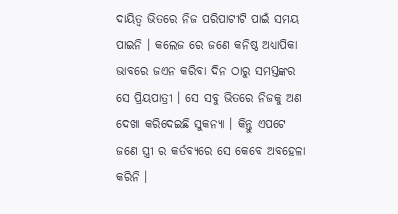ଦାୟିତ୍ଵ ଭିତରେ ନିଜ ପରିପାଟୀଟି ପାଇଁ ସମୟ ପାଇନି । କଲେଜ ରେ ଜଣେ କନିଷ୍ଠ ଅଧ୍ୟାପିକା ଭାବରେ ଜଏନ କରିବା ଦିନ ଠାରୁ ସମସ୍ତଙ୍କର ସେ ପ୍ରିୟପାତ୍ରୀ । ସେ ସବୁ ଭିତରେ ନିଜକୁ ଅଣ ଦେଖା କରିଦେଇଛି ସୁକନ୍ୟା । କିନ୍ତୁ ଏପଟେ ଜଣେ ସ୍ତ୍ରୀ ର କର୍ତବ୍ୟରେ ସେ କେବେ ଅବହେଳା କରିନି ।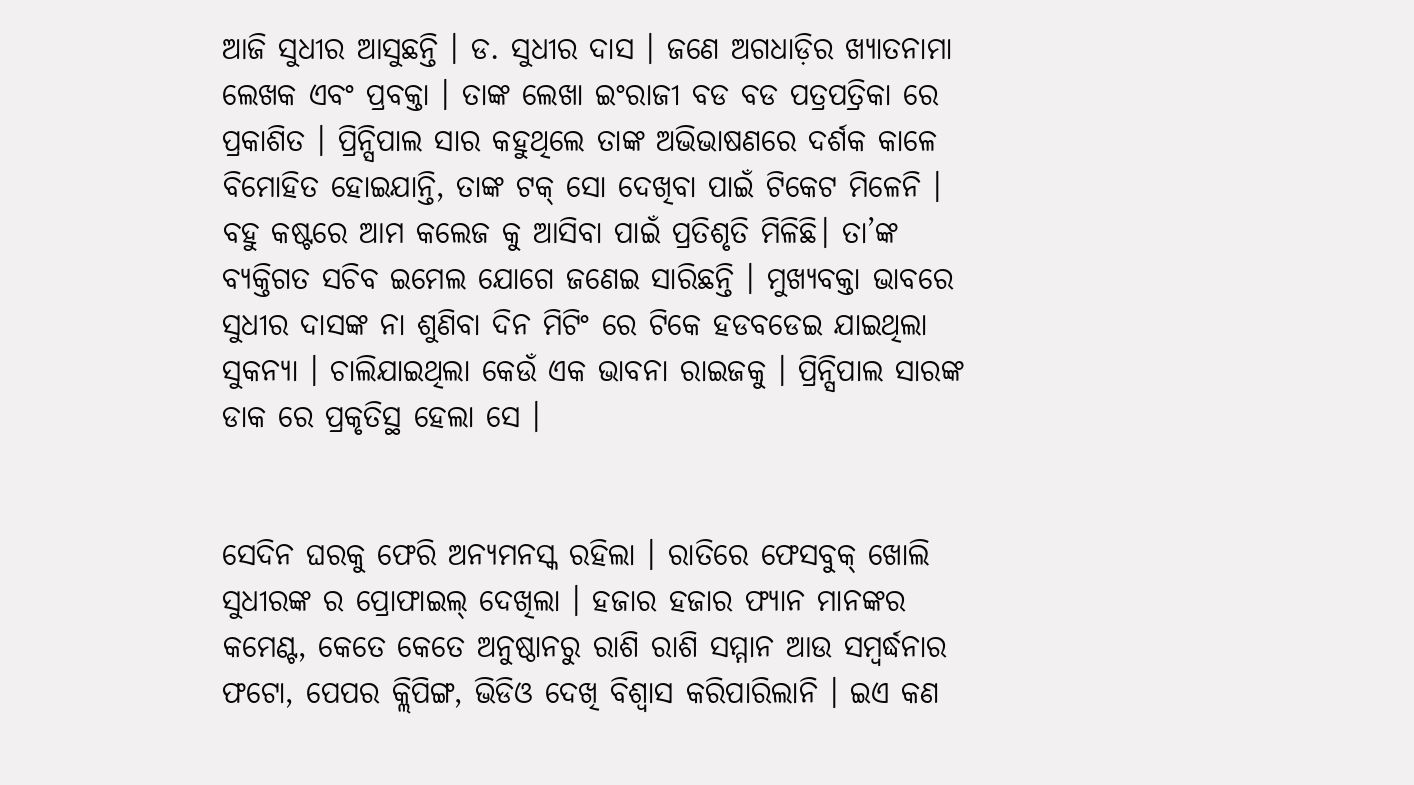ଆଜି ସୁଧୀର ଆସୁଛନ୍ତି । ଡ. ସୁଧୀର ଦାସ । ଜଣେ ଅଗଧାଡ଼ିର ଖ୍ୟାତନାମା ଲେଖକ ଏବଂ ପ୍ରବକ୍ତା । ତାଙ୍କ ଲେଖା ଇଂରାଜୀ ବଡ ବଡ ପତ୍ରପତ୍ରିକା ରେ ପ୍ରକାଶିତ । ପ୍ରିନ୍ସିପାଲ ସାର କହୁଥିଲେ ତାଙ୍କ ଅଭିଭାଷଣରେ ଦର୍ଶକ କାଳେ ବିମୋହିତ ହୋଇଯାନ୍ତି, ତାଙ୍କ ଟକ୍ ସୋ ଦେଖିବା ପାଇଁ ଟିକେଟ ମିଳେନି । ବହୁ କଷ୍ଟରେ ଆମ କଲେଜ କୁ ଆସିବା ପାଇଁ ପ୍ରତିଶୃତି ମିଳିଛି। ତା’ଙ୍କ ବ୍ୟକ୍ତିଗତ ସଚିବ ଇମେଲ ଯୋଗେ ଜଣେଇ ସାରିଛନ୍ତି । ମୁଖ୍ୟବକ୍ତା ଭାବରେ ସୁଧୀର ଦାସଙ୍କ ନା ଶୁଣିବା ଦିନ ମିଟିଂ ରେ ଟିକେ ହଡବଡେଇ ଯାଇଥିଲା ସୁକନ୍ୟା । ଚାଲିଯାଇଥିଲା କେଉଁ ଏକ ଭାବନା ରାଇଜକୁ । ପ୍ରିନ୍ସିପାଲ ସାରଙ୍କ ଡାକ ରେ ପ୍ରକୃତିସ୍ଥ ହେଲା ସେ ।


ସେଦିନ ଘରକୁ ଫେରି ଅନ୍ୟମନସ୍କ ରହିଲା । ରାତିରେ ଫେସବୁକ୍ ଖୋଲି ସୁଧୀରଙ୍କ ର ପ୍ରୋଫାଇଲ୍ ଦେଖିଲା । ହଜାର ହଜାର ଫ୍ୟାନ ମାନଙ୍କର କମେଣ୍ଟ, କେତେ କେତେ ଅନୁଷ୍ଠାନରୁ ରାଶି ରାଶି ସମ୍ମାନ ଆଉ ସମ୍ବର୍ଦ୍ଧନାର ଫଟୋ, ପେପର କ୍ଲିପିଙ୍ଗ, ଭିଡିଓ ଦେଖି ବିଶ୍ଵାସ କରିପାରିଲାନି । ଇଏ କଣ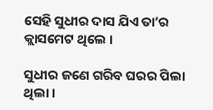ସେହି ସୁଧୀର ଦାସ ଯିଏ ତା’ର କ୍ଲାସମେଟ ଥିଲେ ।

ସୁଧୀର ଜଣେ ଗରିବ ଘରର ପିଲା ଥିଲା ।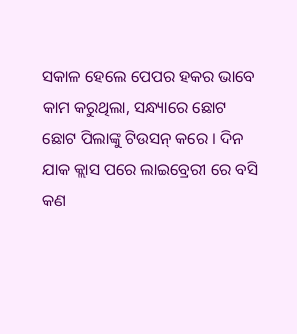ସକାଳ ହେଲେ ପେପର ହକର ଭାବେ କାମ କରୁଥିଲା, ସନ୍ଧ୍ୟାରେ ଛୋଟ ଛୋଟ ପିଲାଙ୍କୁ ଟିଉସନ୍ କରେ । ଦିନ ଯାକ କ୍ଲାସ ପରେ ଲାଇବ୍ରେରୀ ରେ ବସି କଣ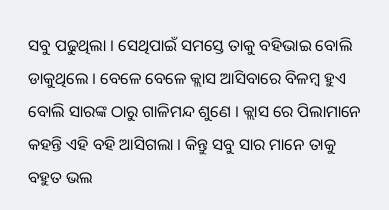ସବୁ ପଢୁଥିଲା । ସେଥିପାଇଁ ସମସ୍ତେ ତାକୁ ବହିଭାଇ ବୋଲି ଡାକୁଥିଲେ । ବେଳେ ବେଳେ କ୍ଲାସ ଆସିବାରେ ବିଳମ୍ବ ହୁଏ ବୋଲି ସାରଙ୍କ ଠାରୁ ଗାଳିମନ୍ଦ ଶୁଣେ । କ୍ଲାସ ରେ ପିଲାମାନେ କହନ୍ତି ଏହି ବହି ଆସିଗଲା । କିନ୍ତୁ ସବୁ ସାର ମାନେ ତାକୁ ବହୁତ ଭଲ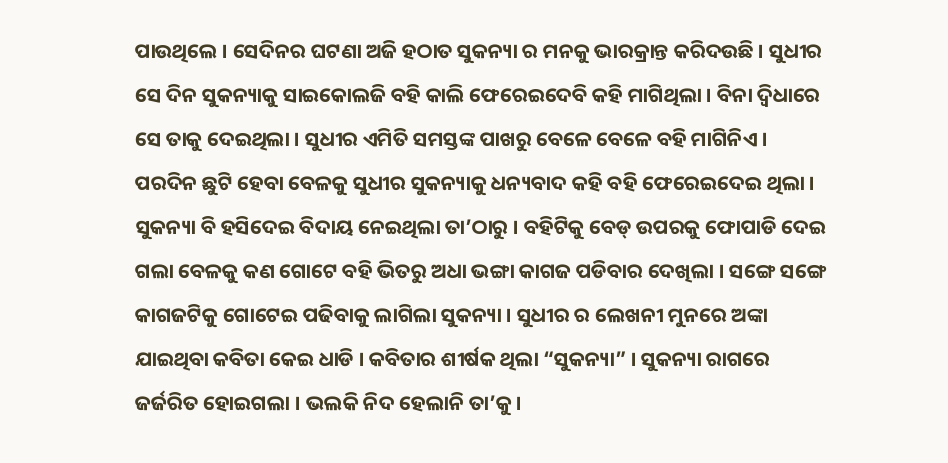ପାଉଥିଲେ । ସେଦିନର ଘଟଣା ଅଜି ହଠାତ ସୁକନ୍ୟା ର ମନକୁ ଭାରକ୍ରାନ୍ତ କରିଦଉଛି । ସୁଧୀର ସେ ଦିନ ସୁକନ୍ୟାକୁ ସାଇକୋଲଜି ବହି କାଲି ଫେରେଇଦେବି କହି ମାଗିଥିଲା । ବିନା ଦ୍ଵିଧାରେ ସେ ତାକୁ ଦେଇଥିଲା । ସୁଧୀର ଏମିତି ସମସ୍ତଙ୍କ ପାଖରୁ ବେଳେ ବେଳେ ବହି ମାଗିନିଏ । ପରଦିନ ଛୁଟି ହେବା ବେଳକୁ ସୁଧୀର ସୁକନ୍ୟାକୁ ଧନ୍ୟବାଦ କହି ବହି ଫେରେଇଦେଇ ଥିଲା । ସୁକନ୍ୟା ବି ହସିଦେଇ ବିଦାୟ ନେଇଥିଲା ତା’ଠାରୁ । ବହିଟିକୁ ବେଡ୍ ଉପରକୁ ଫୋପାଡି ଦେଇ ଗଲା ବେଳକୁ କଣ ଗୋଟେ ବହି ଭିତରୁ ଅଧା ଭଙ୍ଗା କାଗଜ ପଡିବାର ଦେଖିଲା । ସଙ୍ଗେ ସଙ୍ଗେ କାଗଜଟିକୁ ଗୋଟେଇ ପଢିବାକୁ ଲାଗିଲା ସୁକନ୍ୟା । ସୁଧୀର ର ଲେଖନୀ ମୁନରେ ଅଙ୍କା ଯାଇଥିବା କବିତା କେଇ ଧାଡି । କବିତାର ଶୀର୍ଷକ ଥିଲା “ସୁକନ୍ୟା” । ସୁକନ୍ୟା ରାଗରେ ଜର୍ଜରିତ ହୋଇଗଲା । ଭଲକି ନିଦ ହେଲାନି ତା’କୁ ।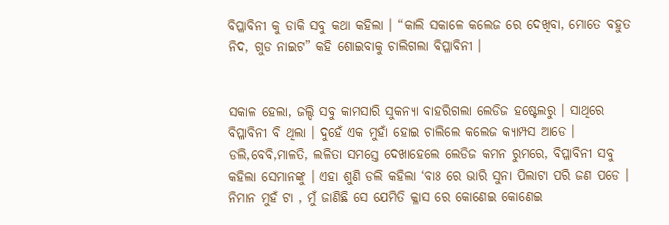ବିପ୍ଳାବିନୀ କୁ ଡାକି ସବୁ କଥା କହିଲା । “କାଲି ସକାଳେ କଲେଜ ରେ ଦେଖିବା, ମୋତେ ବହୁତ ନିଦ, ଗୁଡ ନାଇଟ” କହି ଶୋଇବାକୁ ଚାଲିଗଲା ବିପ୍ଳାବିନୀ ।


ସକାଳ ହେଲା, ଜଲ୍ଦି ସବୁ କାମସାରି ସୁକନ୍ୟା ବାହରିଗଲା ଲେଡିଜ ହଷ୍ଟେଲରୁ । ସାଥିରେ ବିପ୍ଳାବିନୀ ବି ଥିଲା । ଦୁହେଁ ଏକ ମୁହାଁ ହୋଇ ଚାଲିଲେ କଲେଜ କ୍ୟାମ୍ପସ ଆଡେ । ଡଲି,ବେବି,ମାଳତି, ଲଳିତା ସମସ୍ତେ ଦେଖାହେଲେ ଲେଡିଜ କମନ ରୁମରେ, ବିପ୍ଳାବିନୀ ସବୁ କହିଲା ସେମାନଙ୍କୁ । ଏହା ଶୁଣି ଡଲି କହିଲା ‘ବାଃ ରେ ଭାରି ସୁନା ପିଲାଟା ପରି ଜଣ ପଡେ । ନିମାନ ମୁହଁ ଟା , ମୁଁ ଜାଣିଛି ସେ ଯେମିତି କ୍ଳାସ ରେ କୋଣେଇ କୋଣେଇ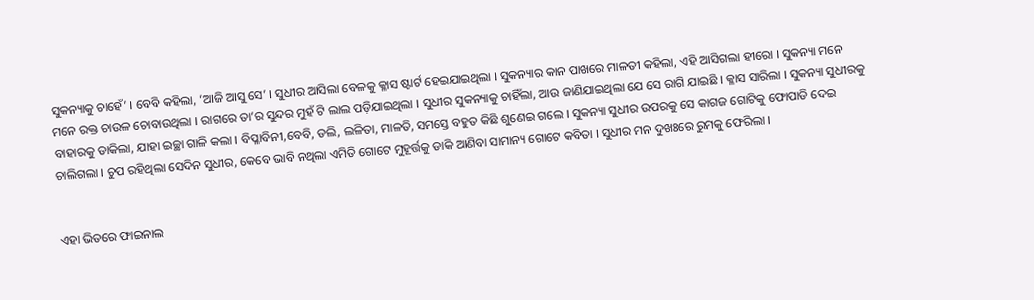ସୁକନ୍ୟାକୁ ଚାହେଁ’ । ବେବି କହିଲା, ‘ଆଜି ଆସୁ ସେ’ । ସୁଧୀର ଆସିଲା ବେଳକୁ କ୍ଳାସ ଷ୍ଟାର୍ଟ ହେଇଯାଇଥିଲା । ସୁକନ୍ୟାର କାନ ପାଖରେ ମାଳତୀ କହିଲା, ଏହି ଆସିଗଲା ହୀରୋ । ସୁକନ୍ୟା ମନେ ମନେ ରକ୍ତ ଚାଉଳ ଚୋବାଉଥିଲା । ରାଗରେ ତା’ର ସୁନ୍ଦର ମୁହଁ ଟି ଲାଲ ପଡ଼ିଯାଇଥିଲା । ସୁଧୀର ସୁକନ୍ୟାକୁ ଚାହିଁଲା, ଆଉ ଜାଣିଯାଇଥିଲା ଯେ ସେ ରାଗି ଯାଇଛି । କ୍ଳାସ ସାରିଲା । ସୁକନ୍ୟା ସୁଧୀରକୁ ବାହାରକୁ ଡାକିଲା, ଯାହା ଇଚ୍ଛା ଗାଳି କଲା । ବିପ୍ଳାବିନୀ,ବେବି, ଡଲି, ଲଳିତା, ମାଳତି, ସମସ୍ତେ ବହୁତ କିଛି ଶୁଣେଇ ଗଲେ । ସୁକନ୍ୟା ସୁଧୀର ଉପରକୁ ସେ କାଗଜ ଗୋଟିକୁ ଫୋପାଡି ଦେଇ ଚାଲିଗଲା । ଚୁପ ରହିଥିଲା ସେଦିନ ସୁଧୀର, କେବେ ଭାବି ନଥିଲା ଏମିତି ଗୋଟେ ମୁହୂର୍ତ୍ତକୁ ଡାକି ଆଣିବା ସାମାନ୍ୟ ଗୋଟେ କବିତା । ସୁଧୀର ମନ ଦୁଖଃରେ ରୁମକୁ ଫେରିଲା ।


ଏହା ଭିତରେ ଫାଇନାଲ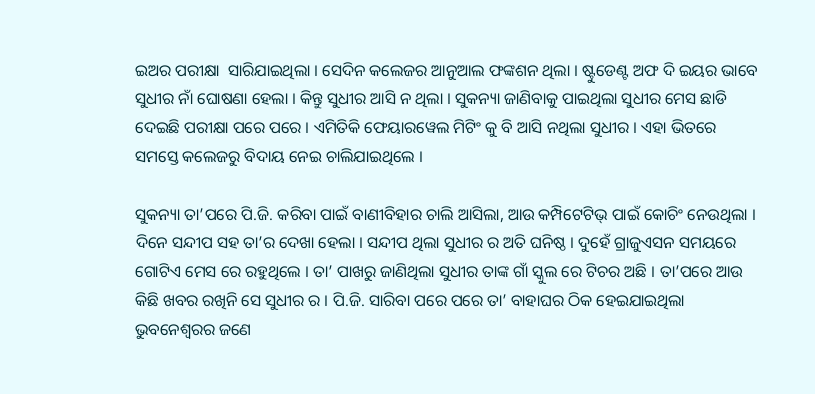ଇଅର ପରୀକ୍ଷା  ସାରିଯାଇଥିଲା । ସେଦିନ କଲେଜର ଆନୁଆଲ ଫଙ୍କଶନ ଥିଲା । ଷ୍ଟୁଡେଣ୍ଟ ଅଫ ଦି ଇୟର ଭାବେ ସୁଧୀର ନାଁ ଘୋଷଣା ହେଲା । କିନ୍ତୁ ସୁଧୀର ଆସି ନ ଥିଲା । ସୁକନ୍ୟା ଜାଣିବାକୁ ପାଇଥିଲା ସୁଧୀର ମେସ ଛାଡି ଦେଇଛି ପରୀକ୍ଷା ପରେ ପରେ । ଏମିତିକି ଫେୟାରୱେଲ ମିଟିଂ କୁ ବି ଆସି ନଥିଲା ସୁଧୀର । ଏହା ଭିତରେ ସମସ୍ତେ କଲେଜରୁ ବିଦାୟ ନେଇ ଚାଲିଯାଇଥିଲେ ।

ସୁକନ୍ୟା ତା’ପରେ ପି.ଜି. କରିବା ପାଇଁ ବାଣୀବିହାର ଚାଲି ଆସିଲା, ଆଉ କମ୍ପିଟେଟିଭ୍ ପାଇଁ କୋଚିଂ ନେଉଥିଲା । ଦିନେ ସନ୍ଦୀପ ସହ ତା’ର ଦେଖା ହେଲା । ସନ୍ଦୀପ ଥିଲା ସୁଧୀର ର ଅତି ଘନିଷ୍ଠ । ଦୁହେଁ ଗ୍ରାଜୁଏସନ ସମୟରେ ଗୋଟିଏ ମେସ ରେ ରହୁଥିଲେ । ତା’ ପାଖରୁ ଜାଣିଥିଲା ସୁଧୀର ତାଙ୍କ ଗାଁ ସ୍କୁଲ ରେ ଟିଚର ଅଛି । ତା’ପରେ ଆଉ କିଛି ଖବର ରଖିନି ସେ ସୁଧୀର ର । ପି.ଜି. ସାରିବା ପରେ ପରେ ତା’ ବାହାଘର ଠିକ ହେଇଯାଇଥିଲା ଭୁବନେଶ୍ଵରର ଜଣେ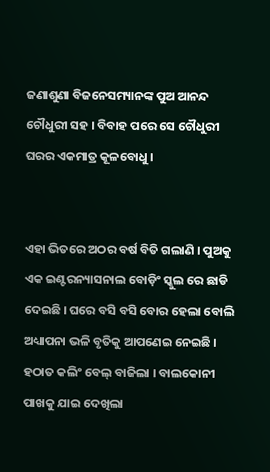ଜଣାଶୁଣା ବିଜନେସମ୍ୟାନଙ୍କ ପୁଅ ଆନନ୍ଦ ଚୌଧୁରୀ ସହ । ବିବାହ ପରେ ସେ ଚୌଧୁରୀ ଘରର ଏକମାତ୍ର କୂଳବୋଧୁ ।


ଏହା ଭିତରେ ଅଠର ବର୍ଷ ବିତି ଗଲାଣି । ପୁଅକୁ ଏକ ଇଣ୍ଟରନ୍ୟାସନାଲ ବୋଡ଼ିଂ ସ୍କୁଲ ରେ ଛାଡି ଦେଇଛି । ଘରେ ବସି ବସି ବୋର ହେଲା ବୋଲି ଅଧ୍ୟାପନା ଭଳି ବୃତିକୁ ଆପଣେଇ ନେଇଛି । ହଠାତ କଲିଂ ବେଲ୍ ବାଜିଲା । ବାଲକୋନୀ ପାଖକୁ ଯାଇ ଦେଖିଲା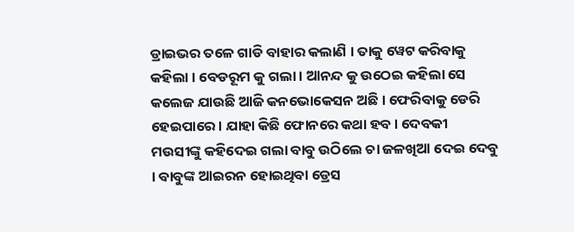ଡ୍ରାଇଭର ତଳେ ଗାଡି ବାହାର କଲାଣି । ତାକୁ ୱେଟ କରିବାକୁ କହିଲା । ବେଡରୂମ କୁ ଗଲା । ଆନନ୍ଦ କୁ ଉଠେଇ କହିଲା ସେ କଲେଜ ଯାଉଛି ଆଜି କନଭୋକେସନ ଅଛି । ଫେରିବାକୁ ଡେରି ହେଇପାରେ । ଯାହା କିଛି ଫୋନରେ କଥା ହବ । ଦେବକୀ ମଉସୀଙ୍କୁ କହିଦେଇ ଗଲା ବାବୁ ଉଠିଲେ ଚା ଜଳଖିଆ ଦେଇ ଦେବୁ । ବାବୁଙ୍କ ଆଇରନ ହୋଇଥିବା ଡ୍ରେସ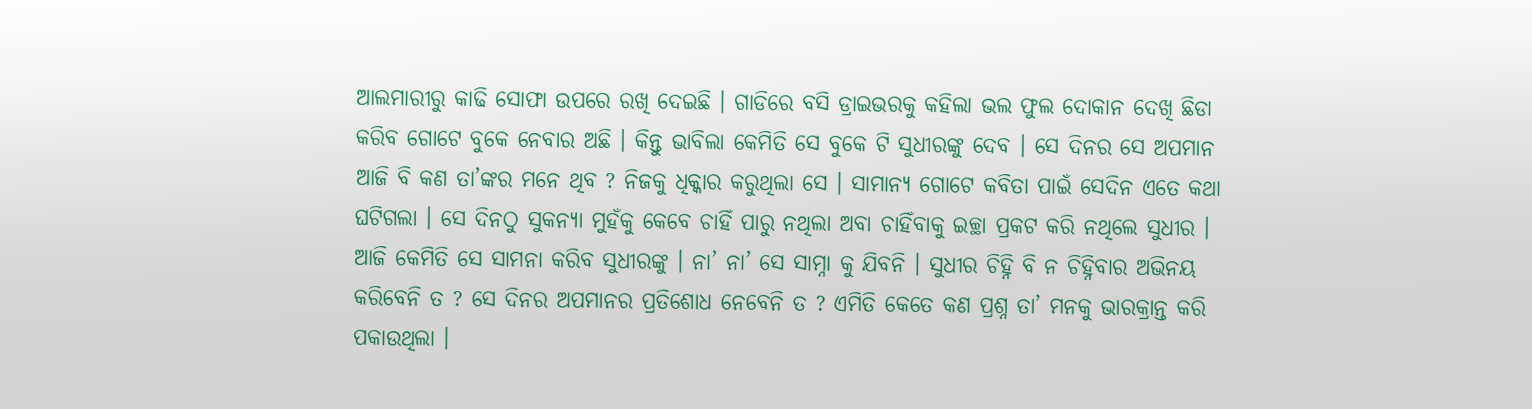ଆଲମାରୀରୁ କାଢି ସୋଫା ଉପରେ ରଖି ଦେଇଛି । ଗାଡିରେ ବସି ଡ୍ରାଇଭରକୁ କହିଲା ଭଲ ଫୁଲ ଦୋକାନ ଦେଖି ଛିଡା କରିବ ଗୋଟେ ବୁକେ ନେବାର ଅଛି । କିନ୍ତୁ ଭାବିଲା କେମିତି ସେ ବୁକେ ଟି ସୁଧୀରଙ୍କୁ ଦେବ । ସେ ଦିନର ସେ ଅପମାନ ଆଜି ବି କଣ ତା’ଙ୍କର ମନେ ଥିବ ? ନିଜକୁ ଧିକ୍କାର କରୁଥିଲା ସେ । ସାମାନ୍ୟ ଗୋଟେ କବିତା ପାଇଁ ସେଦିନ ଏତେ କଥା ଘଟିଗଲା । ସେ ଦିନଠୁ ସୁକନ୍ୟା ମୁହଁକୁ କେବେ ଚାହିଁ ପାରୁ ନଥିଲା ଅବା ଚାହିଁବାକୁ ଇଚ୍ଛା ପ୍ରକଟ କରି ନଥିଲେ ସୁଧୀର । ଆଜି କେମିତି ସେ ସାମନା କରିବ ସୁଧୀରଙ୍କୁ । ନା’ ନା’ ସେ ସାମ୍ନା କୁ ଯିବନି । ସୁଧୀର ଚିହ୍ନି ବି ନ ଚିହ୍ନିବାର ଅଭିନୟ କରିବେନି ତ ? ସେ ଦିନର ଅପମାନର ପ୍ରତିଶୋଧ ନେବେନି ତ ? ଏମିତି କେତେ କଣ ପ୍ରଶ୍ନ ତା’ ମନକୁ ଭାରକ୍ରାନ୍ତ କରି ପକାଉଥିଲା ।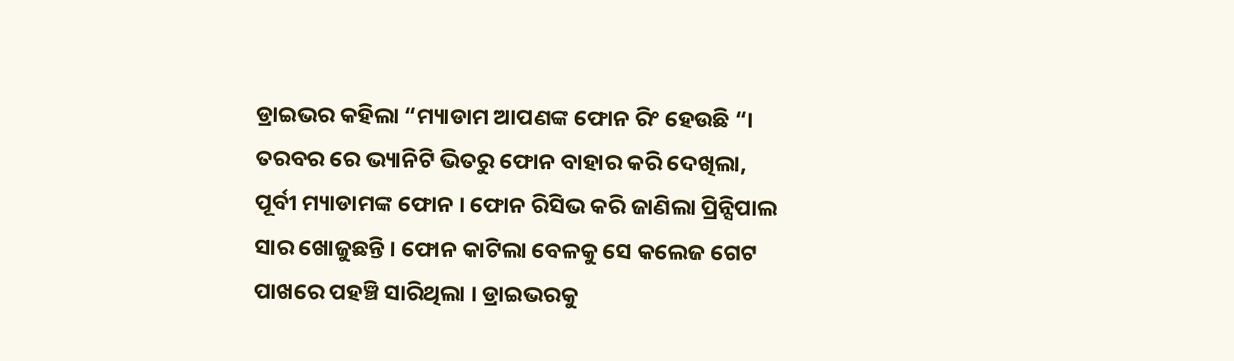ଡ୍ରାଇଭର କହିଲା “ମ୍ୟାଡାମ ଆପଣଙ୍କ ଫୋନ ରିଂ ହେଉଛି “। ତରବର ରେ ଭ୍ୟାନିଟି ଭିତରୁ ଫୋନ ବାହାର କରି ଦେଖିଲା, ପୂର୍ବୀ ମ୍ୟାଡାମଙ୍କ ଫୋନ । ଫୋନ ରିସିଭ କରି ଜାଣିଲା ପ୍ରିନ୍ସିପାଲ ସାର ଖୋଜୁଛନ୍ତି । ଫୋନ କାଟିଲା ବେଳକୁ ସେ କଲେଜ ଗେଟ ପାଖରେ ପହଞ୍ଚି ସାରିଥିଲା । ଡ୍ରାଇଭରକୁ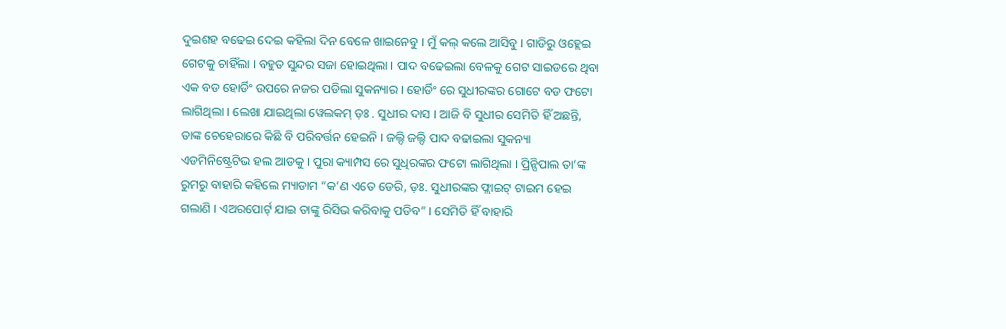ଦୁଇଶହ ବଢେଇ ଦେଇ କହିଲା ଦିନ ବେଳେ ଖାଇନେବୁ । ମୁଁ କଲ୍ କଲେ ଆସିବୁ । ଗାଡିରୁ ଓହ୍ଲେଇ ଗେଟକୁ ଚାହିଁଲା । ବହୁତ ସୁନ୍ଦର ସଜା ହୋଇଥିଲା । ପାଦ ବଢେଇଲା ବେଳକୁ ଗେଟ ସାଇଡରେ ଥିବା ଏକ ବଡ ହୋର୍ଡିଂ ଉପରେ ନଜର ପଡିଲା ସୁକନ୍ୟାର । ହୋର୍ଡିଂ ରେ ସୁଧୀରଙ୍କର ଗୋଟେ ବଡ ଫଟୋ ଲାଗିଥିଲା । ଲେଖା ଯାଇଥିଲା ୱେଲକମ୍ ଡ଼ଃ . ସୁଧୀର ଦାସ । ଆଜି ବି ସୁଧୀର ସେମିତି ହିଁ ଅଛନ୍ତି, ତାଙ୍କ ଚେହେରାରେ କିଛି ବି ପରିବର୍ତ୍ତନ ହେଇନି । ଜଲ୍ଦି ଜଲ୍ଦି ପାଦ ବଢାଇଲା ସୁକନ୍ୟା ଏଡମିନିଷ୍ଟ୍ରେଟିଭ ହଲ ଆଡକୁ । ପୁରା କ୍ୟାମ୍ପସ ରେ ସୁଧିରଙ୍କର ଫଟୋ ଲାଗିଥିଲା । ପ୍ରିନ୍ସିପାଲ ତା’ଙ୍କ ରୁମରୁ ବାହାରି କହିଲେ ମ୍ୟାଡାମ “କ’ଣ ଏତେ ଡେରି, ଡ଼ଃ. ସୁଧୀରଙ୍କର ଫ୍ଲାଇଟ୍ ଟାଇମ ହେଇ ଗଲାଣି । ଏଅରପୋର୍ଟ୍ ଯାଇ ତାଙ୍କୁ ରିସିଭ କରିବାକୁ ପଡିବ” । ସେମିତି ହିଁ ବାହାରି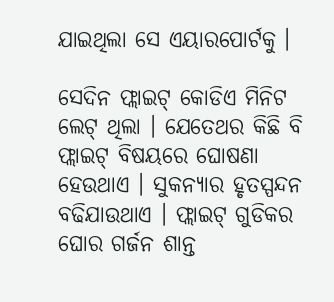ଯାଇଥିଲା ସେ ଏୟାରପୋର୍ଟକୁ ।

ସେଦିନ ଫ୍ଲାଇଟ୍ କୋଡିଏ ମିନିଟ ଲେଟ୍ ଥିଲା । ଯେତେଥର କିଛି ବି ଫ୍ଲାଇଟ୍ ବିଷୟରେ ଘୋଷଣା ହେଉଥାଏ । ସୁକନ୍ୟାର ହୃତସ୍ପନ୍ଦନ ବଢିଯାଉଥାଏ । ଫ୍ଲାଇଟ୍ ଗୁଡିକର ଘୋର ଗର୍ଜନ ଶାନ୍ତ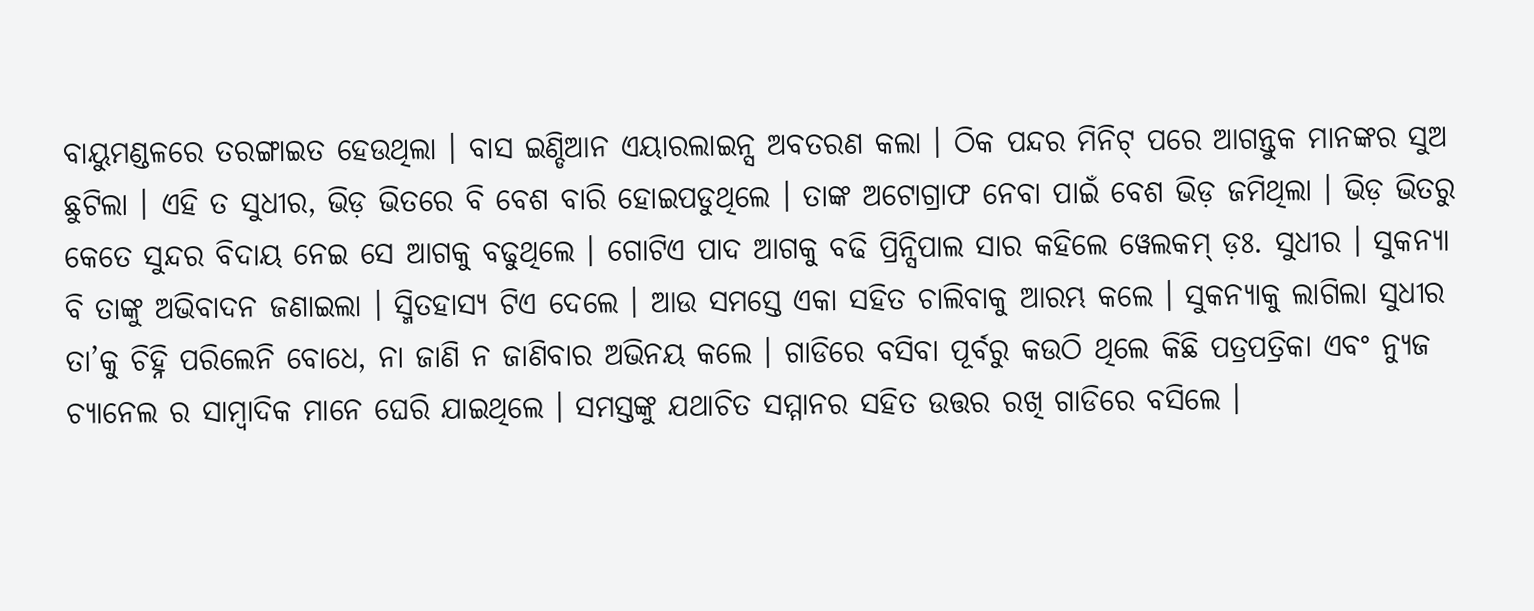ବାୟୁମଣ୍ଡଳରେ ତରଙ୍ଗାଇତ ହେଉଥିଲା । ବାସ ଇଣ୍ଡିଆନ ଏୟାରଲାଇନ୍ସ ଅବତରଣ କଲା । ଠିକ ପନ୍ଦର ମିନିଟ୍ ପରେ ଆଗନ୍ତୁକ ମାନଙ୍କର ସୁଅ ଛୁଟିଲା । ଏହି ତ ସୁଧୀର, ଭିଡ଼ ଭିତରେ ବି ବେଶ ବାରି ହୋଇପଡୁଥିଲେ । ତାଙ୍କ ଅଟୋଗ୍ରାଫ ନେବା ପାଇଁ ବେଶ ଭିଡ଼ ଜମିଥିଲା । ଭିଡ଼ ଭିତରୁ କେତେ ସୁନ୍ଦର ବିଦାୟ ନେଇ ସେ ଆଗକୁ ବଢୁଥିଲେ । ଗୋଟିଏ ପାଦ ଆଗକୁ ବଢି ପ୍ରିନ୍ସିପାଲ ସାର କହିଲେ ୱେଲକମ୍ ଡ଼ଃ. ସୁଧୀର । ସୁକନ୍ୟା ବି ତାଙ୍କୁ ଅଭିବାଦନ ଜଣାଇଲା । ସ୍ମିତହାସ୍ୟ ଟିଏ ଦେଲେ । ଆଉ ସମସ୍ତେ ଏକା ସହିତ ଚାଲିବାକୁ ଆରମ୍ଭ କଲେ । ସୁକନ୍ୟାକୁ ଲାଗିଲା ସୁଧୀର ତା’କୁ ଚିହ୍ନି ପରିଲେନି ବୋଧେ, ନା ଜାଣି ନ ଜାଣିବାର ଅଭିନୟ କଲେ । ଗାଡିରେ ବସିବା ପୂର୍ବରୁ କଉଠି ଥିଲେ କିଛି ପତ୍ରପତ୍ରିକା ଏବଂ ନ୍ୟୁଜ ଚ୍ୟାନେଲ ର ସାମ୍ବାଦିକ ମାନେ ଘେରି ଯାଇଥିଲେ । ସମସ୍ତଙ୍କୁ ଯଥାଚିତ ସମ୍ମାନର ସହିତ ଉତ୍ତର ରଖି ଗାଡିରେ ବସିଲେ ।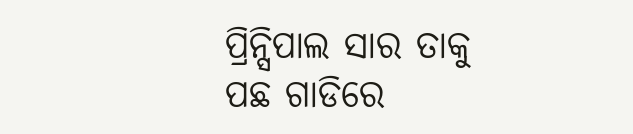ପ୍ରିନ୍ସିପାଲ ସାର ତାକୁ ପଛ ଗାଡିରେ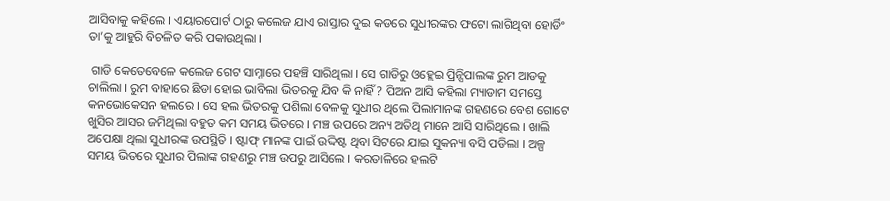ଆସିବାକୁ କହିଲେ । ଏୟାରପୋର୍ଟ ଠାରୁ କଲେଜ ଯାଏ ରାସ୍ତାର ଦୁଇ କଡରେ ସୁଧୀରଙ୍କର ଫଟୋ ଲାଗିଥିବା ହୋର୍ଡିଂ ତା’କୁ ଆହୁରି ବିଚଳିତ କରି ପକାଉଥିଲା ।

 ଗାଡି କେତେବେଳେ କଲେଜ ଗେଟ ସାମ୍ନାରେ ପହଞ୍ଚି ସାରିଥିଲା । ସେ ଗାଡିରୁ ଓହ୍ଲେଇ ପ୍ରିନ୍ସିପାଲଙ୍କ ରୁମ ଆଡକୁ ଚାଲିଲା । ରୁମ ବାହାରେ ଛିଡା ହୋଇ ଭାବିଲା ଭିତରକୁ ଯିବ କି ନାହିଁ ? ପିଅନ ଆସି କହିଲା ମ୍ୟାଡାମ ସମସ୍ତେ କନଭୋକେସନ ହଲରେ । ସେ ହଲ ଭିତରକୁ ପଶିଲା ବେଳକୁ ସୁଧୀର ଥିଲେ ପିଲାମାନଙ୍କ ଗହଣରେ ବେଶ ଗୋଟେ ଖୁସିର ଆସର ଜମିଥିଲା ବହୁତ କମ ସମୟ ଭିତରେ । ମଞ୍ଚ ଉପରେ ଅନ୍ୟ ଅତିଥି ମାନେ ଆସି ସାରିଥିଲେ । ଖାଲି ଅପେକ୍ଷା ଥିଲା ସୁଧୀରଙ୍କ ଉପସ୍ଥିତି । ଷ୍ଟାଫ୍ ମାନଙ୍କ ପାଇଁ ଉଦ୍ଦିଷ୍ଟ ଥିବା ସିଟରେ ଯାଇ ସୁକନ୍ୟା ବସି ପଡିଲା । ଅଳ୍ପ ସମୟ ଭିତରେ ସୁଧୀର ପିଲାଙ୍କ ଗହଣରୁ ମଞ୍ଚ ଉପରୁ ଆସିଲେ । କରତାଳିରେ ହଲଟି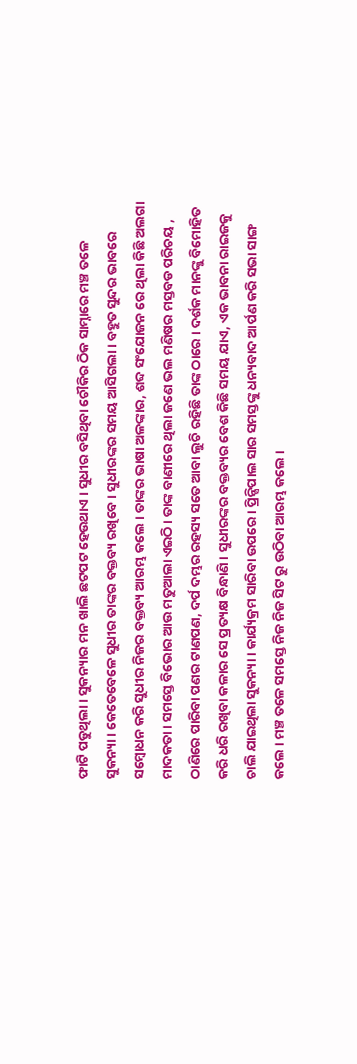ଫାଟି ପଡୁଥିଲା । ସୁକନ୍ୟାର ମନ ଖାଲି ଛଟପଟ ହେଉଥାଏ । ସୁଧୀର ବସିଥିବା ଚୌକିର ଠିକ ସାମ୍ନାରେ ମଞ୍ଚ ତଳେ ସୁକନ୍ୟା । କେତେବେଳେ ସୁଧୀର ତାଙ୍କର ବକ୍ତବ୍ୟ ରଖିବେ । ସୁଧୀରଙ୍କର ସମୟ ଆସିଗଲା । ବହୁତ ସୁନ୍ଦର ଭାବରେ ସମ୍ବୋଧନ କରି ସୁଧୀର ନିଜର ବକ୍ତବ୍ୟ ଆରମ୍ଭ କଲେ । ତାଙ୍କର ଭାଷା ଅଳଙ୍କାର, ଶବ୍ଦ ସଂଯୋଜନ ରେ ଥିଲା କିଛି ଅଲଗା ମାଦକତା । ସମସ୍ତେ ବିଭୋର ଆଉ ମତୁଆଲା ଏଇଠି । ତାଙ୍କ ବାଣୀରେ ଥିଲା ଜଣେ ଭଲ ମଣିଷର ମସ୍ତବଡ ପରିଚୟ , ଠାଣିରେ ପାରିବା ପଣର ଟାଣପଣ, ଦର୍ପ ଦମ୍ଭର ରହସ୍ୟ ସତେ ଆବା ଲୁଚି ରହିଛି ତାଙ୍କ ଠାରେ । ଦର୍ଶକ ମାନଙ୍କୁ ବିମୋହିତ କରି ଧରି ରଖିବା କଳାର ସେ ପ୍ରତ୍ୟକ୍ଷ ବିନ୍ଧାଣି । ସୁଧୀରଙ୍କର ବକ୍ତବ୍ୟର ବେଶ କିଛି ସମୟ ଯାଏ, ଏକ ଭାବନା ରାଇଜକୁ ଚାଲି ଯାଇଥିଲା ସୁକନ୍ୟା । କାର୍ଯ୍ୟକ୍ରମ ସାରିବା ଉପରେ । ପ୍ରିନ୍ସିପାଲ ସାର ସମସ୍ତଙ୍କୁ ଧନ୍ୟବାଦ ଆର୍ପଣ କରି ସଭା ସାଙ୍ଗ କଲେ । ମଞ୍ଚ ତଳେ ସମସ୍ତେ ନିଜ ନିଜ ସିଟ ରୁ ଉଠିବା ଆରମ୍ଭ କଲେ ।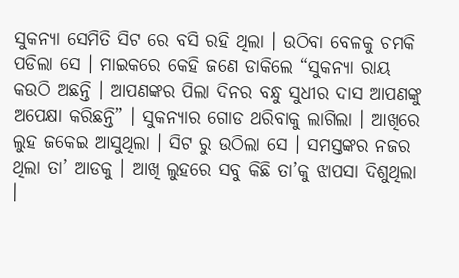ସୁକନ୍ୟା ସେମିତି ସିଟ ରେ ବସି ରହି ଥିଲା । ଉଠିବା ବେଳକୁ ଚମକି ପଡିଲା ସେ । ମାଇକରେ କେହି ଜଣେ ଡାକିଲେ “ସୁକନ୍ୟା ରାୟ କଉଠି ଅଛନ୍ତି । ଆପଣଙ୍କର ପିଲା ଦିନର ବନ୍ଧୁ ସୁଧୀର ଦାସ ଆପଣଙ୍କୁ ଅପେକ୍ଷା କରିଛନ୍ତି” । ସୁକନ୍ୟାର ଗୋଡ ଥରିବାକୁ ଲାଗିଲା । ଆଖିରେ ଲୁହ ଜକେଇ ଆସୁଥିଲା । ସିଟ ରୁ ଉଠିଲା ସେ । ସମସ୍ତଙ୍କର ନଜର ଥିଲା ତା’ ଆଡକୁ । ଆଖି ଲୁହରେ ସବୁ କିଛି ତା’କୁ ଝାପସା ଦିଶୁଥିଲା ।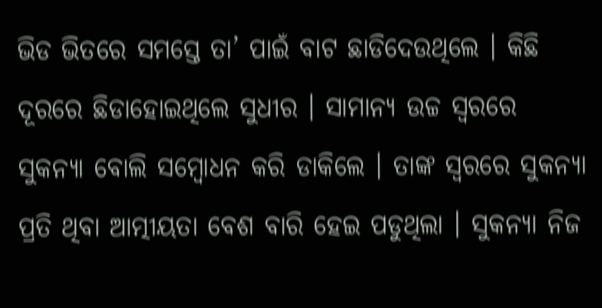ଭିଡ ଭିତରେ ସମସ୍ତେ ତା’ ପାଇଁ ବାଟ ଛାଡିଦେଉଥିଲେ । କିଛି ଦୂରରେ ଛିଡାହୋଇଥିଲେ ସୁଧୀର । ସାମାନ୍ୟ ଉଚ୍ଚ ସ୍ଵରରେ ସୁକନ୍ୟା ବୋଲି ସମ୍ବୋଧନ କରି ଡାକିଲେ । ତାଙ୍କ ସ୍ୱରରେ ସୁକନ୍ୟା ପ୍ରତି ଥିବା ଆତ୍ମୀୟତା ବେଶ ବାରି ହେଇ ପଡୁଥିଲା । ସୁକନ୍ୟା ନିଜ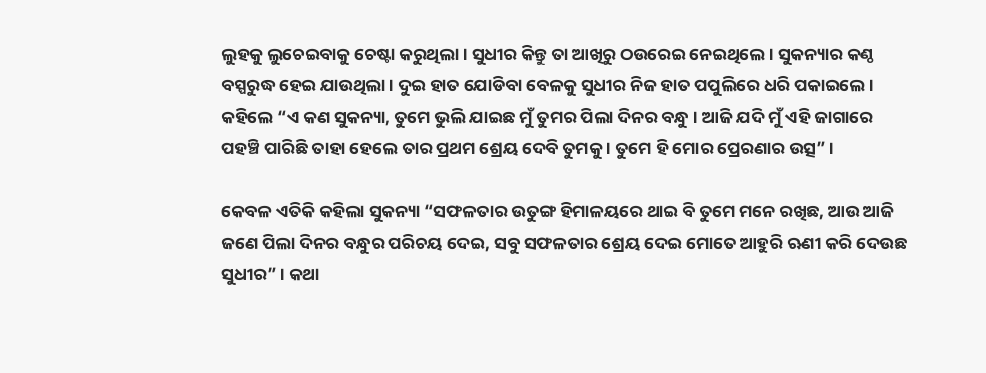ଲୁହକୁ ଲୁଚେଇବାକୁ ଚେଷ୍ଟା କରୁଥିଲା । ସୁଧୀର କିନ୍ତୁ ତା ଆଖିରୁ ଠଉରେଇ ନେଇଥିଲେ । ସୁକନ୍ୟାର କଣ୍ଠ ବସ୍ପରୁଦ୍ଧ ହେଇ ଯାଉଥିଲା । ଦୁଇ ହାତ ଯୋଡିବା ବେଳକୁ ସୁଧୀର ନିଜ ହାତ ପପୁଲିରେ ଧରି ପକାଇଲେ । କହିଲେ “ଏ କଣ ସୁକନ୍ୟା, ତୁମେ ଭୁଲି ଯାଇଛ ମୁଁ ତୁମର ପିଲା ଦିନର ବନ୍ଧୁ । ଆଜି ଯଦି ମୁଁ ଏହି ଜାଗାରେ ପହଞ୍ଚି ପାରିଛି ତାହା ହେଲେ ତାର ପ୍ରଥମ ଶ୍ରେୟ ଦେବି ତୁମକୁ । ତୁମେ ହି ମୋର ପ୍ରେରଣାର ଉତ୍ସ” ।

କେବଳ ଏତିକି କହିଲା ସୁକନ୍ୟା “ସଫଳତାର ଉତୁଙ୍ଗ ହିମାଳୟରେ ଥାଇ ବି ତୁମେ ମନେ ରଖିଛ, ଆଉ ଆଜି ଜଣେ ପିଲା ଦିନର ବନ୍ଧୁର ପରିଚୟ ଦେଇ, ସବୁ ସଫଳତାର ଶ୍ରେୟ ଦେଇ ମୋତେ ଆହୁରି ଋଣୀ କରି ଦେଉଛ ସୁଧୀର” । କଥା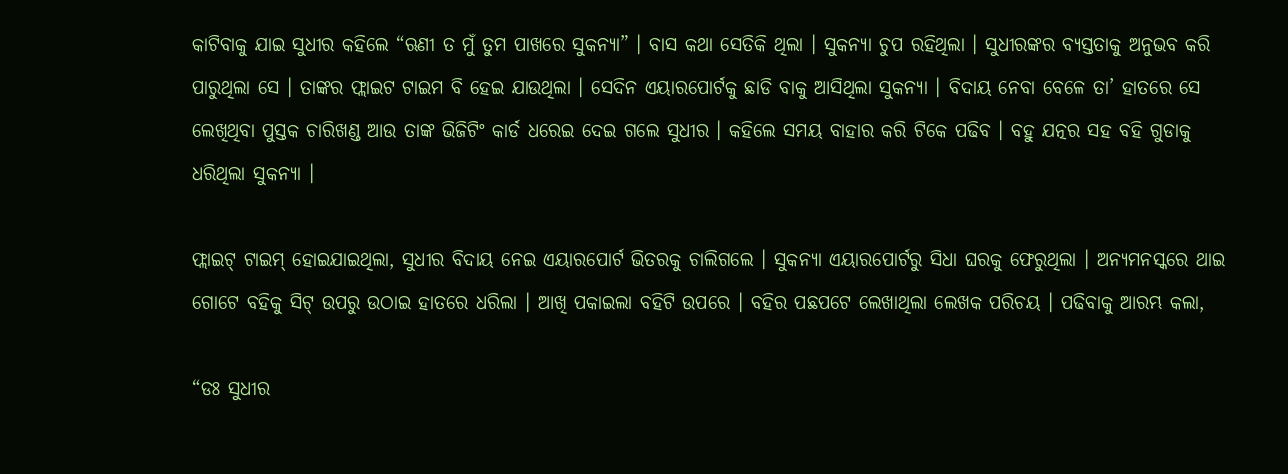କାଟିବାକୁ ଯାଇ ସୁଧୀର କହିଲେ “ଋଣୀ ତ ମୁଁ ତୁମ ପାଖରେ ସୁକନ୍ୟା” । ବାସ କଥା ସେତିକି ଥିଲା । ସୁକନ୍ୟା ଚୁପ ରହିଥିଲା । ସୁଧୀରଙ୍କର ବ୍ୟସ୍ତତାକୁ ଅନୁଭବ କରି ପାରୁଥିଲା ସେ । ତାଙ୍କର ଫ୍ଲାଇଟ ଟାଇମ ବି ହେଇ ଯାଉଥିଲା । ସେଦିନ ଏୟାରପୋର୍ଟକୁ ଛାଡି ବାକୁ ଆସିଥିଲା ସୁକନ୍ୟା । ବିଦାୟ ନେବା ବେଳେ ତା’ ହାତରେ ସେ ଲେଖିଥିବା ପୁସ୍ତକ ଚାରିଖଣ୍ଡ ଆଉ ତାଙ୍କ ଭିଜିଟିଂ କାର୍ଡ ଧରେଇ ଦେଇ ଗଲେ ସୁଧୀର । କହିଲେ ସମୟ ବାହାର କରି ଟିକେ ପଢିବ । ବହୁ ଯତ୍ନର ସହ ବହି ଗୁଡାକୁ ଧରିଥିଲା ସୁକନ୍ୟା ।

ଫ୍ଲାଇଟ୍ ଟାଇମ୍ ହୋଇଯାଇଥିଲା, ସୁଧୀର ବିଦାୟ ନେଇ ଏୟାରପୋର୍ଟ ଭିତରକୁ ଚାଲିଗଲେ । ସୁକନ୍ୟା ଏୟାରପୋର୍ଟରୁ ସିଧା ଘରକୁ ଫେରୁଥିଲା । ଅନ୍ୟମନସ୍କରେ ଥାଇ ଗୋଟେ ବହିକୁ ସିଟ୍ ଉପରୁ ଉଠାଇ ହାତରେ ଧରିଲା । ଆଖି ପକାଇଲା ବହିଟି ଉପରେ । ବହିର ପଛପଟେ ଲେଖାଥିଲା ଲେଖକ ପରିଚୟ । ପଢିବାକୁ ଆରମ୍ଭ କଲା,

“ଡଃ ସୁଧୀର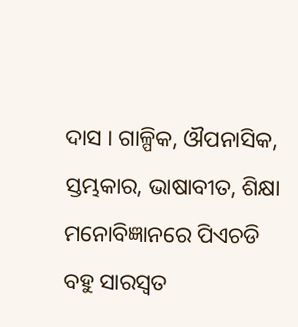ଦାସ । ଗାଳ୍ପିକ, ଔପନାସିକ, ସ୍ତମ୍ଭକାର, ଭାଷାବୀତ, ଶିକ୍ଷା ମନୋବିଜ୍ଞାନରେ ପିଏଚଡି ବହୁ ସାରସ୍ୱତ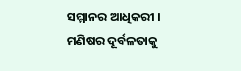ସମ୍ମାନର ଆଧିକରୀ । ମଣିଷର ଦୂର୍ବଳତାକୁ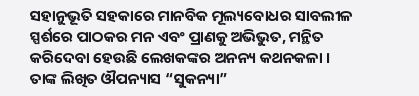ସହାନୁଭୂତି ସହକାରେ ମାନବିକ ମୂଲ୍ୟବୋଧର ସାବଲୀଳ ସ୍ପର୍ଶରେ ପାଠକର ମନ ଏବଂ ପ୍ରାଣକୁ ଅଭିଭୁତ, ମନ୍ଥିତ କରିଦେବା ହେଉଛି ଲେଖକଙ୍କର ଅନନ୍ୟ କଥନକଳା । ତାଙ୍କ ଲିଖିତ ଔପନ୍ୟାସ “ସୁକନ୍ୟା”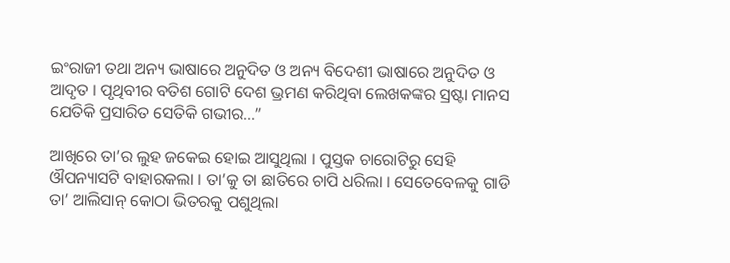ଇଂରାଜୀ ତଥା ଅନ୍ୟ ଭାଷାରେ ଅନୁଦିତ ଓ ଅନ୍ୟ ବିଦେଶୀ ଭାଷାରେ ଅନୁଦିତ ଓ ଆଦୃତ । ପୃଥିବୀର ବତିଶ ଗୋଟି ଦେଶ ଭ୍ରମଣ କରିଥିବା ଲେଖକଙ୍କର ସ୍ରଷ୍ଟା ମାନସ ଯେତିକି ପ୍ରସାରିତ ସେତିକି ଗଭୀର...”

ଆଖିରେ ତା’ର ଲୁହ ଜକେଇ ହୋଇ ଆସୁଥିଲା । ପୁସ୍ତକ ଚାରୋଟିରୁ ସେହି ଔପନ୍ୟାସଟି ବାହାରକଲା । ତା’କୁ ତା ଛାତିରେ ଚାପି ଧରିଲା । ସେତେବେଳକୁ ଗାଡି ତା’ ଆଲିସାନ୍ କୋଠା ଭିତରକୁ ପଶୁଥିଲା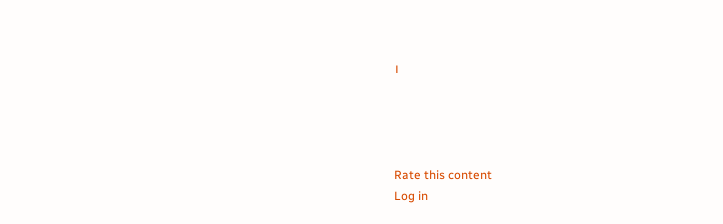।




Rate this content
Log in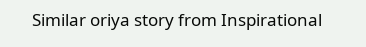Similar oriya story from Inspirational